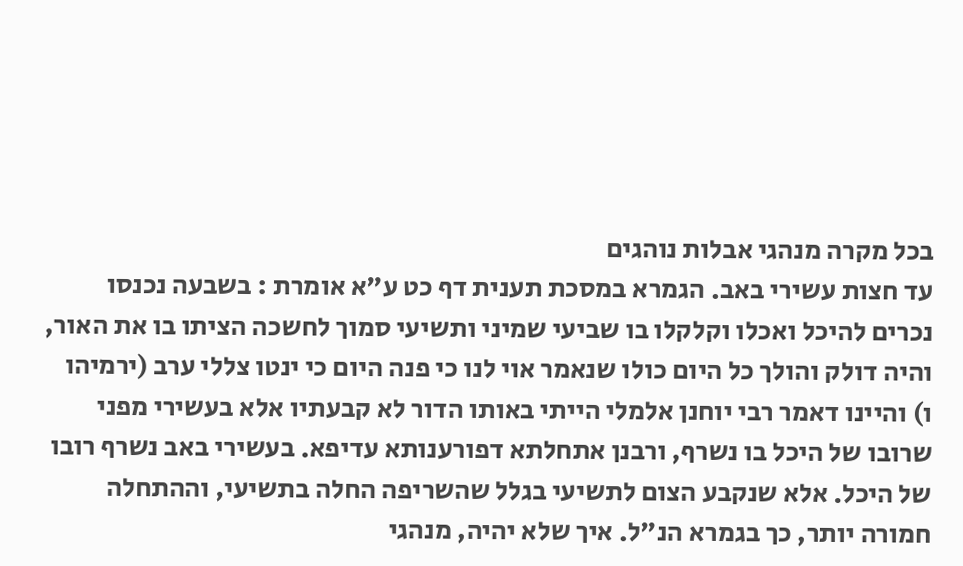בכל מקרה מנהגי אבלות נוהגים
עד חצות עשירי באב. הגמרא במסכת תענית דף כט ע"א אומרת : בשבעה נכנסו נכרים להיכל ואכלו וקלקלו בו שביעי שמיני ותשיעי סמוך לחשכה הציתו בו את האור, והיה דולק והולך כל היום כולו שנאמר אוי לנו כי פנה היום כי ינטו צללי ערב (ירמיהו ו) והיינו דאמר רבי יוחנן אלמלי הייתי באותו הדור לא קבעתיו אלא בעשירי מפני שרובו של היכל בו נשרף, ורבנן אתחלתא דפורענותא עדיפא. בעשירי באב נשרף רובו של היכל. אלא שנקבע הצום לתשיעי בגלל שהשריפה החלה בתשיעי, וההתחלה חמורה יותר, כך בגמרא הנ"ל. איך שלא יהיה, מנהגי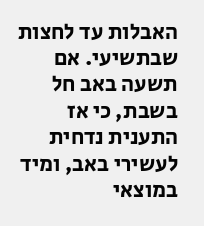האבלות עד לחצות שבתשיעי. אם תשעה באב חל בשבת, כי אז התענית נדחית לעשירי באב, ומיד במוצאי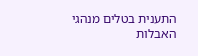התענית בטלים מנהגי האבלות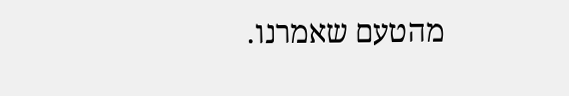מהטעם שאמרנו.